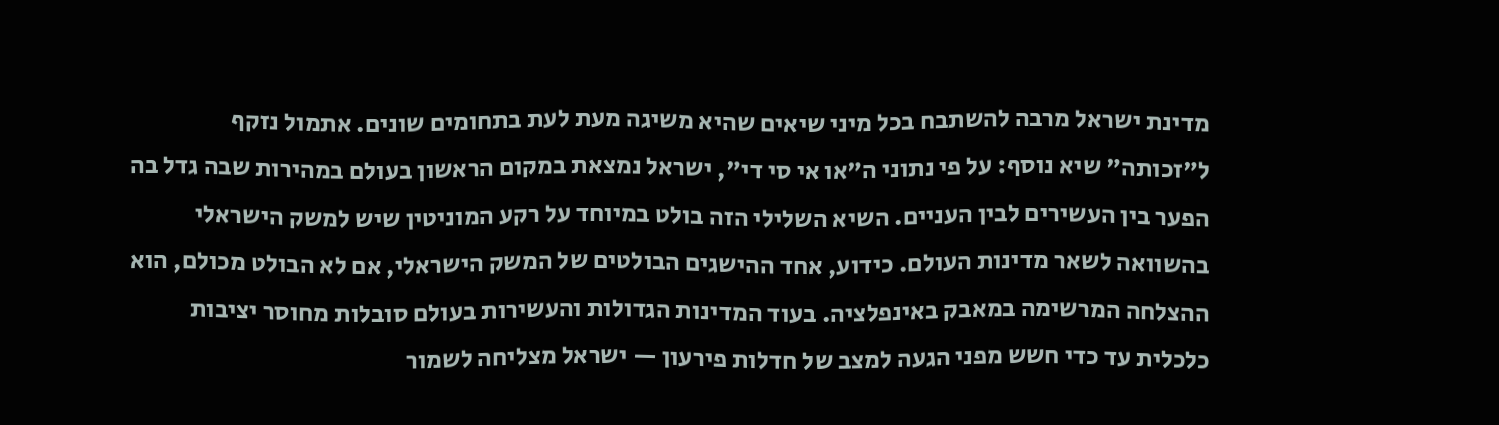מדינת ישראל מרבה להשתבח בכל מיני שיאים שהיא משיגה מעת לעת בתחומים שונים. אתמול נזקף ל"זכותה" שיא נוסף: על פי נתוני ה"או אי סי די", ישראל נמצאת במקום הראשון בעולם במהירות שבה גדל בה הפער בין העשירים לבין העניים. השיא השלילי הזה בולט במיוחד על רקע המוניטין שיש למשק הישראלי בהשוואה לשאר מדינות העולם. כידוע, אחד ההישגים הבולטים של המשק הישראלי, אם לא הבולט מכולם, הוא ההצלחה המרשימה במאבק באינפלציה. בעוד המדינות הגדולות והעשירות בעולם סובלות מחוסר יציבות כלכלית עד כדי חשש מפני הגעה למצב של חדלות פירעון — ישראל מצליחה לשמור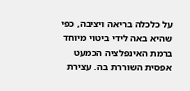על כלכלה בריאה ויציבה, כפי שהיא באה לידי ביטוי מיוחד ברמת האינפלציה הכמעט אפסית השוררת בה. עצירת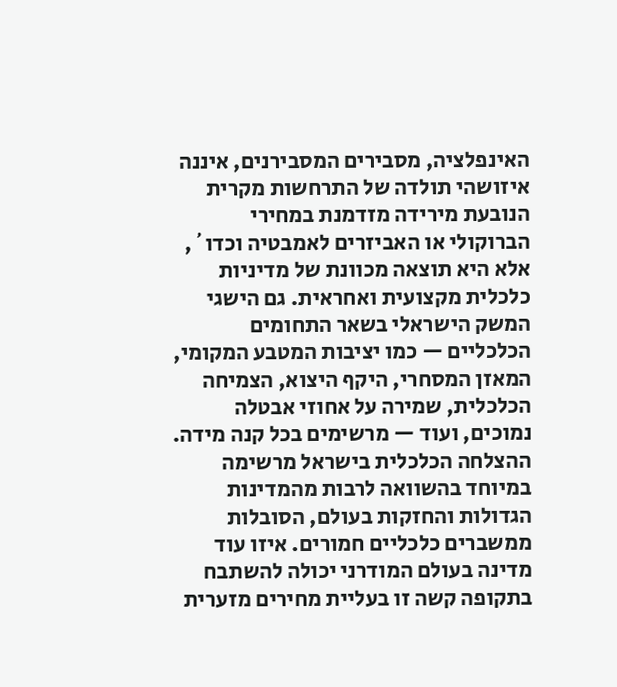האינפלציה, מסבירים המסבירנים, איננה איזושהי תולדה של התרחשות מקרית הנובעת מירידה מזדמנת במחירי הברוקולי או האביזרים לאמבטיה וכדו´, אלא היא תוצאה מכוונת של מדיניות כלכלית מקצועית ואחראית. גם הישגי המשק הישראלי בשאר התחומים הכלכליים — כמו יציבות המטבע המקומי, המאזן המסחרי, היקף היצוא, הצמיחה הכלכלית, שמירה על אחוזי אבטלה נמוכים, ועוד — מרשימים בכל קנה מידה. ההצלחה הכלכלית בישראל מרשימה במיוחד בהשוואה לרבות מהמדינות הגדולות והחזקות בעולם, הסובלות ממשברים כלכליים חמורים. איזו עוד מדינה בעולם המודרני יכולה להשתבח בתקופה קשה זו בעליית מחירים מזערית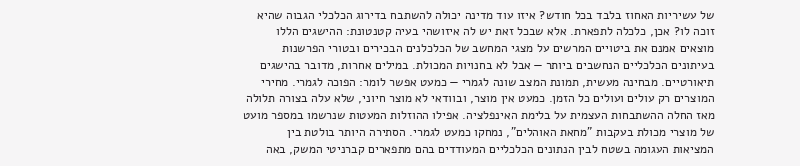של עשיריות האחוז בלבד בכל חודש? איזו עוד מדינה יכולה להשתבח בדירוג הכלכלי הגבוה שהיא זוכה לו? אכן, כלכלה לתפארת. אלא שבכל זאת יש לה איזושהי בעיה קטנטונת: ההישגים הללו מוצאים אמנם את ביטויים המרשים על מצגי המחשב של הכלכלנים הבכירים ובטורי הפרשנות בעיתונים הכלכליים הנחשבים ביותר — אבל לא בחנויות המכולת. במילים אחרות, מדובר בהישגים תיאורטיים. מבחינה מעשית, תמונת המצב שונה לגמרי — כמעט אפשר לומר: הפוכה לגמרי. מחירי המוצרים רק עולים ועולים כל הזמן. כמעט אין מוצר, ובוודאי לא מוצר חיוני, שלא עלה בצורה תלולה מאז החלה ההשתבחות העצמית על בלימת האינפלציה. אפילו ההוזלות המעטות שנרשמו במספר מועט של מוצרי מכולת בעקבות "מחאת האוהלים", נמחקו כמעט לגמרי. הסתירה היותר בולטת בין המציאות העגומה בשטח לבין הנתונים הכלכליים המעודדים בהם מתפארים קברניטי המשק, באה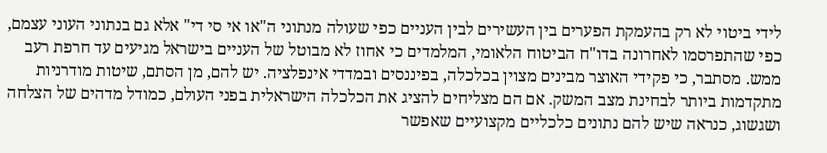לידי ביטוי לא רק בהעמקת הפערים בין העשירים לבין העניים כפי שעולה מנתוני ה"או אי סי די" אלא גם בנתוני העוני עצמם, כפי שהתפרסמו לאחרונה בדו"ח הביטוח הלאומי, המלמדים כי אחוז לא מבוטל של העניים בישראל מגיעים עד חרפת רעב ממש. מסתבר, כי פקידי האוצר מבינים מצוין בכלכלה, בפיננסים ובמדדי אינפלציה. יש להם, מן הסתם, שיטות מודרניות מתקדמות ביותר לבחינת מצב המשק. אם הם מצליחים להציג את הכלכלה הישראלית בפני העולם, כמודל מדהים של הצלחה ושגשוג, כנראה שיש להם נתונים כלכליים מקצועיים שאפשר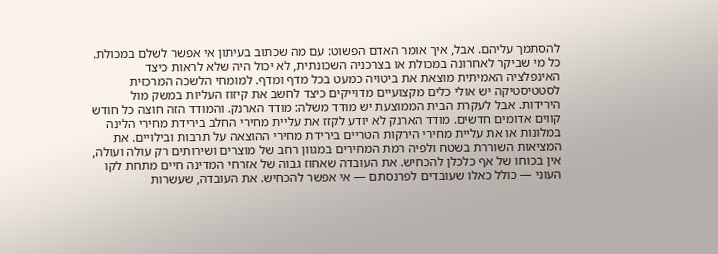להסתמך עליהם. אבל, איך אומר האדם הפשוט: עם מה שכתוב בעיתון אי אפשר לשלם במכולת. כל מי שביקר לאחרונה במכולת או בצרכניה השכונתית, לא יכול היה שלא לראות כיצד האינפלציה האמיתית מוצאת את ביטויה כמעט בכל מדף ומדף. למומחי הלשכה המרכזית לסטטיסטיקה יש אולי כלים מקצועיים מדוייקים כיצד לחשב את קיזוז העליות במשק מול הירידות. אבל לעקרת הבית הממוצעת יש מודד משלה: מודד הארנק. והמודד הזה חוצה כל חודש קווים אדומים חדשים. מודד הארנק לא יודע לקזז את עליית מחירי החלב בירידת מחירי הלינה במלונות או את עליית מחירי הירקות הטריים בירידת מחירי ההוצאה על תרבות ובילויים. את המציאות השוררת בשטח ולפיה רמת המחירים במגוון רחב של מוצרים ושירותים רק עולה ועולה, אין בכוחו של אף כלכלן להכחיש. את העובדה שאחוז גבוה של אזרחי המדינה חיים מתחת לקו העוני — כולל כאלו שעובדים לפרנסתם — אי אפשר להכחיש. את העובדה, שעשרות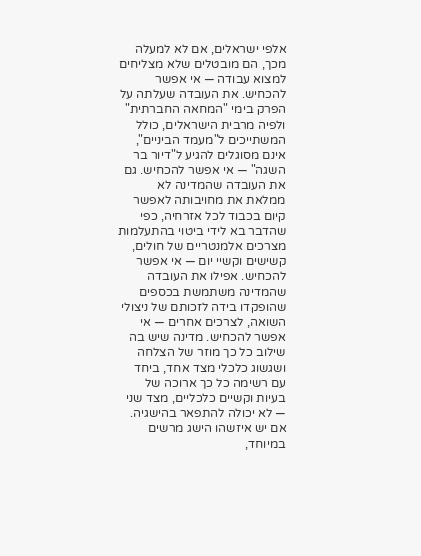אלפי ישראלים, אם לא למעלה מכך, הם מובטלים שלא מצליחים למצוא עבודה — אי אפשר להכחיש. את העובדה שעלתה על הפרק בימי "המחאה החברתית" ולפיה מרבית הישראלים, כולל המשתייכים ל"מעמד הביניים", אינם מסוגלים להגיע ל"דיור בר השגה" — אי אפשר להכחיש. גם את העובדה שהמדינה לא ממלאת את מחויבותה לאפשר קיום בכבוד לכל אזרחיה, כפי שהדבר בא לידי ביטוי בהתעלמות מצרכים אלמנטריים של חולים, קשישים וקשיי יום — אי אפשר להכחיש. אפילו את העובדה שהמדינה משתמשת בכספים שהופקדו בידה לזכותם של ניצולי השואה, לצרכים אחרים — אי אפשר להכחיש. מדינה שיש בה שילוב כל כך מוזר של הצלחה ושגשוג כלכלי מצד אחד, ביחד עם רשימה כל כך ארוכה של בעיות וקשיים כלכליים, מצד שני — לא יכולה להתפאר בהישגיה. אם יש איזשהו הישג מרשים במיוחד,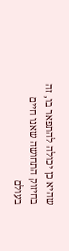שהיא כן יכולה להתפאר בו, זה בחיזוק התחושה שאנו חיים בעולם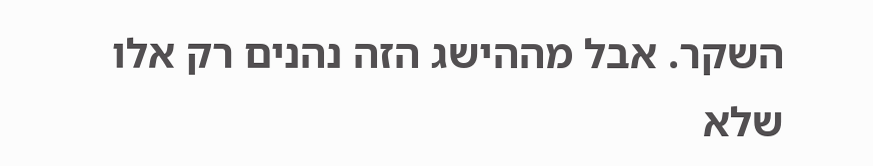השקר. אבל מההישג הזה נהנים רק אלו שלא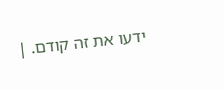ידעו את זה קודם. |